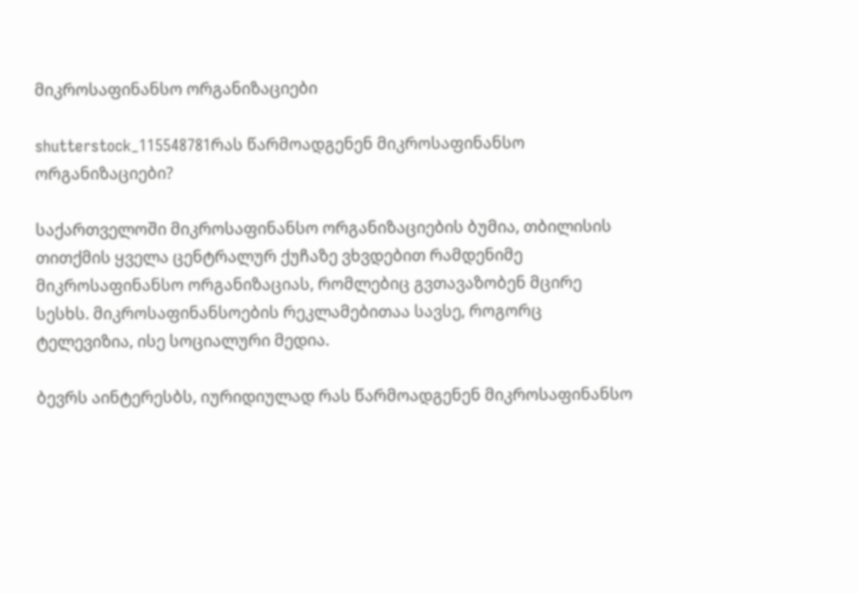მიკროსაფინანსო ორგანიზაციები

shutterstock_115548781რას წარმოადგენენ მიკროსაფინანსო ორგანიზაციები?

საქართველოში მიკროსაფინანსო ორგანიზაციების ბუმია, თბილისის თითქმის ყველა ცენტრალურ ქუჩაზე ვხვდებით რამდენიმე მიკროსაფინანსო ორგანიზაციას, რომლებიც გვთავაზობენ მცირე სესხს. მიკროსაფინანსოების რეკლამებითაა სავსე, როგორც ტელევიზია, ისე სოციალური მედია.

ბევრს აინტერესბს, იურიდიულად რას წარმოადგენენ მიკროსაფინანსო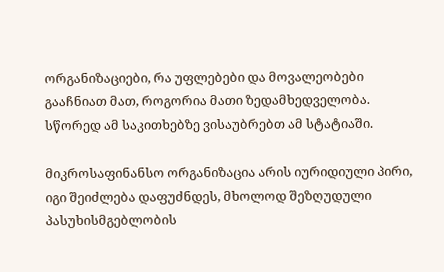ორგანიზაციები, რა უფლებები და მოვალეობები გააჩნიათ მათ, როგორია მათი ზედამხედველობა. სწორედ ამ საკითხებზე ვისაუბრებთ ამ სტატიაში.

მიკროსაფინანსო ორგანიზაცია არის იურიდიული პირი, იგი შეიძლება დაფუძნდეს, მხოლოდ შეზღუდული პასუხისმგებლობის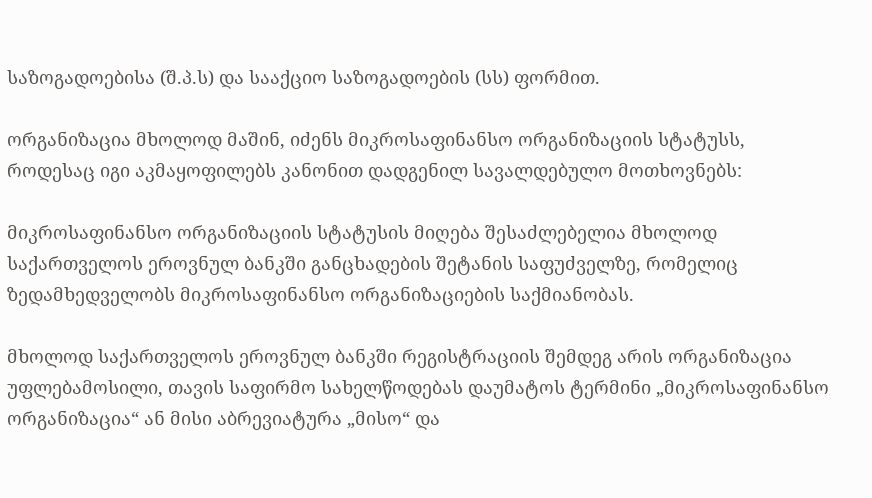საზოგადოებისა (შ.პ.ს) და სააქციო საზოგადოების (სს) ფორმით.

ორგანიზაცია მხოლოდ მაშინ, იძენს მიკროსაფინანსო ორგანიზაციის სტატუსს, როდესაც იგი აკმაყოფილებს კანონით დადგენილ სავალდებულო მოთხოვნებს:

მიკროსაფინანსო ორგანიზაციის სტატუსის მიღება შესაძლებელია მხოლოდ საქართველოს ეროვნულ ბანკში განცხადების შეტანის საფუძველზე, რომელიც ზედამხედველობს მიკროსაფინანსო ორგანიზაციების საქმიანობას.

მხოლოდ საქართველოს ეროვნულ ბანკში რეგისტრაციის შემდეგ არის ორგანიზაცია უფლებამოსილი, თავის საფირმო სახელწოდებას დაუმატოს ტერმინი „მიკროსაფინანსო ორგანიზაცია“ ან მისი აბრევიატურა „მისო“ და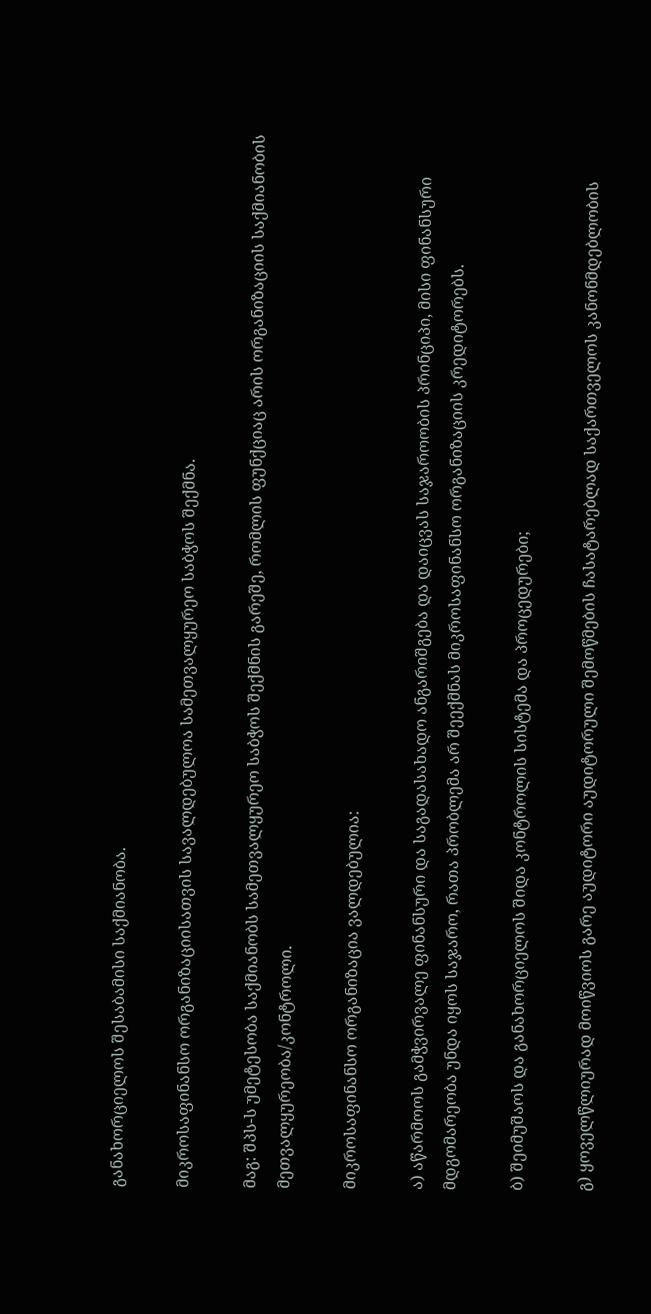განახორციელოს შესაბამისი საქმიანობა.

მიკროსაფინანსო ორგანიზაციისათვის სავალდებულოა სამეთვალყურეო საბჭოს შექმნა.

მაგ: შპს-ს უმეტესობა საქმიანობს სამეთვალყურეო საბჭოს შექმნის გარეშე, რომლის ფუნქციაც არის ორგანიზაციის საქმიანობის მეთვალყურეობა/კონტროლი.

მიკროსაფინანსო ორგანიზაცია ვალდებულია:

ა) აწარმოოს გამჭვირვალე ფინანსური და საგადასახადო ანგარიშგება და დაიცვას საჯაროობის პრინციპი, მისი ფინანსური მდგომარეობა უნდა იყოს საჯარო, რათა პრობლემა არ შეექმნას მიკროსაფინანსო ორგანიზაციის კრედიტორებს.

ბ) შეიმუშაოს და განახორციელოს შიდა კონტროლის სისტემა და პროცედურები;

გ) ყოველწლიურად მოიწვიოს გარე აუდიტორი აუდიტორული შემოწმების ჩასატარებლად საქართველოს კანონმდებლობის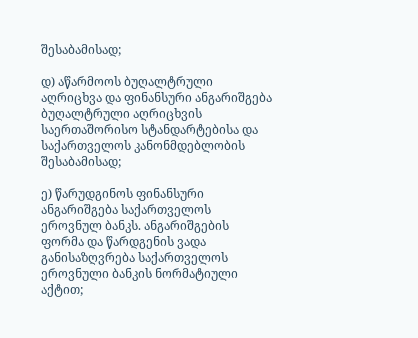შესაბამისად;

დ) აწარმოოს ბუღალტრული აღრიცხვა და ფინანსური ანგარიშგება ბუღალტრული აღრიცხვის საერთაშორისო სტანდარტებისა და საქართველოს კანონმდებლობის შესაბამისად;

ე) წარუდგინოს ფინანსური ანგარიშგება საქართველოს ეროვნულ ბანკს. ანგარიშგების ფორმა და წარდგენის ვადა განისაზღვრება საქართველოს ეროვნული ბანკის ნორმატიული აქტით;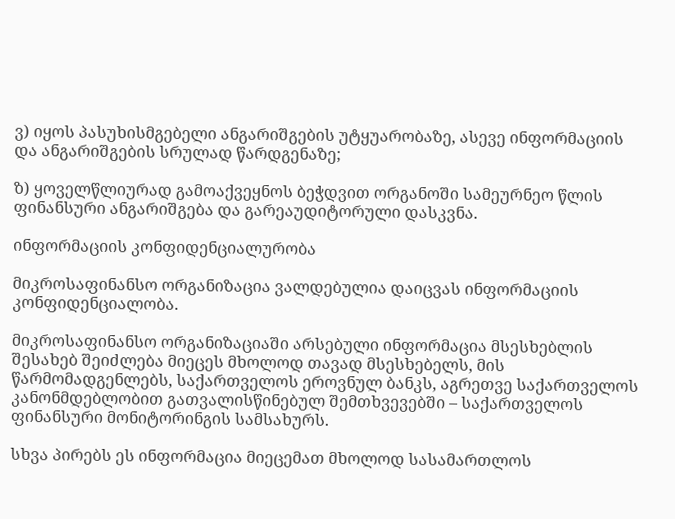ვ) იყოს პასუხისმგებელი ანგარიშგების უტყუარობაზე, ასევე ინფორმაციის და ანგარიშგების სრულად წარდგენაზე;

ზ) ყოველწლიურად გამოაქვეყნოს ბეჭდვით ორგანოში სამეურნეო წლის ფინანსური ანგარიშგება და გარეაუდიტორული დასკვნა.

ინფორმაციის კონფიდენციალურობა

მიკროსაფინანსო ორგანიზაცია ვალდებულია დაიცვას ინფორმაციის კონფიდენციალობა.

მიკროსაფინანსო ორგანიზაციაში არსებული ინფორმაცია მსესხებლის შესახებ შეიძლება მიეცეს მხოლოდ თავად მსესხებელს, მის წარმომადგენლებს, საქართველოს ეროვნულ ბანკს, აგრეთვე საქართველოს კანონმდებლობით გათვალისწინებულ შემთხვევებში – საქართველოს ფინანსური მონიტორინგის სამსახურს.

სხვა პირებს ეს ინფორმაცია მიეცემათ მხოლოდ სასამართლოს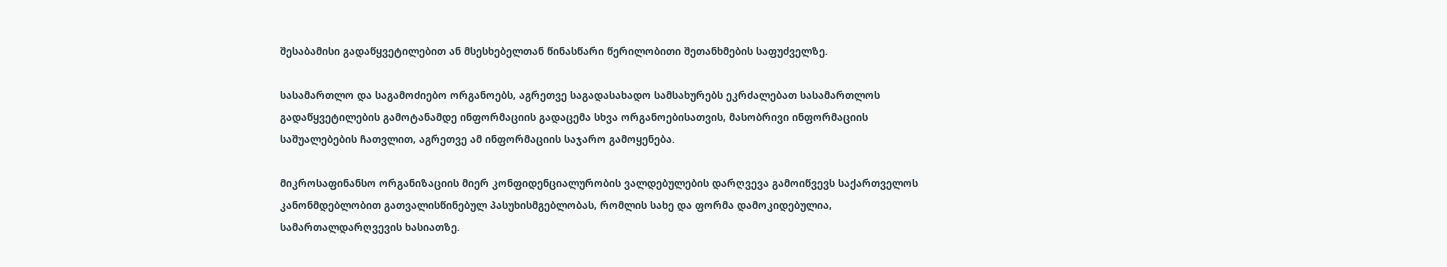შესაბამისი გადაწყვეტილებით ან მსესხებელთან წინასწარი წერილობითი შეთანხმების საფუძველზე.

სასამართლო და საგამოძიებო ორგანოებს, აგრეთვე საგადასახადო სამსახურებს ეკრძალებათ სასამართლოს გადაწყვეტილების გამოტანამდე ინფორმაციის გადაცემა სხვა ორგანოებისათვის, მასობრივი ინფორმაციის საშუალებების ჩათვლით, აგრეთვე ამ ინფორმაციის საჯარო გამოყენება.

მიკროსაფინანსო ორგანიზაციის მიერ კონფიდენციალურობის ვალდებულების დარღვევა გამოიწვევს საქართველოს კანონმდებლობით გათვალისწინებულ პასუხისმგებლობას, რომლის სახე და ფორმა დამოკიდებულია, სამართალდარღვევის ხასიათზე.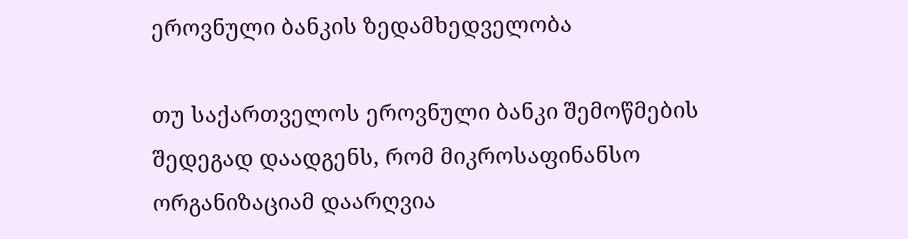ეროვნული ბანკის ზედამხედველობა

თუ საქართველოს ეროვნული ბანკი შემოწმების შედეგად დაადგენს, რომ მიკროსაფინანსო ორგანიზაციამ დაარღვია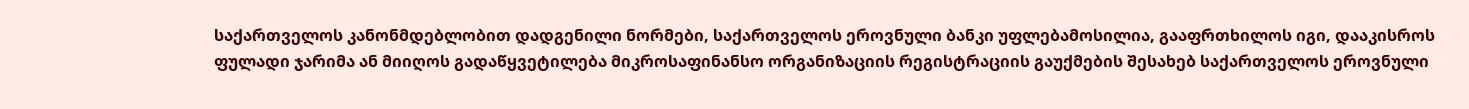საქართველოს კანონმდებლობით დადგენილი ნორმები, საქართველოს ეროვნული ბანკი უფლებამოსილია, გააფრთხილოს იგი, დააკისროს ფულადი ჯარიმა ან მიიღოს გადაწყვეტილება მიკროსაფინანსო ორგანიზაციის რეგისტრაციის გაუქმების შესახებ საქართველოს ეროვნული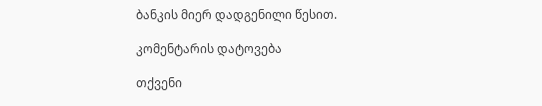ბანკის მიერ დადგენილი წესით.

კომენტარის დატოვება

თქვენი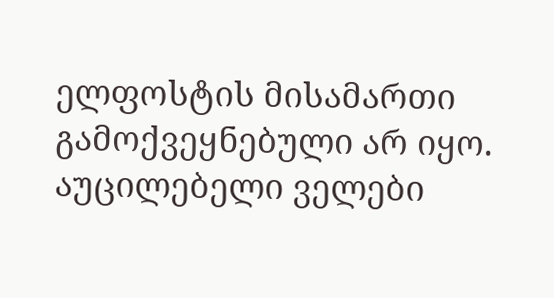ელფოსტის მისამართი გამოქვეყნებული არ იყო. აუცილებელი ველები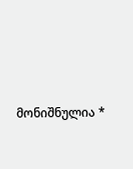მონიშნულია *